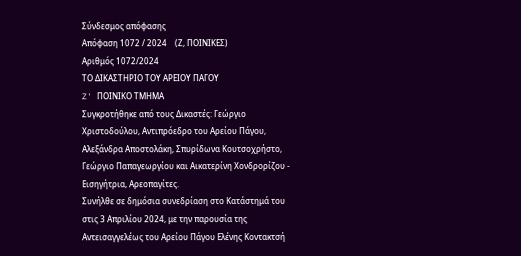Σύνδεσμος απόφασης
Απόφαση 1072 / 2024    (Ζ, ΠΟΙΝΙΚΕΣ)
Αριθμός 1072/2024
ΤΟ ΔΙΚΑΣΤΗΡΙΟ ΤΟΥ ΑΡΕΙΟΥ ΠΑΓΟΥ
Z' ΠΟΙΝΙΚΟ ΤΜΗΜΑ
Συγκροτήθηκε από τους Δικαστές: Γεώργιο Χριστοδούλου, Αντιπρόεδρο του Αρείου Πάγου, Αλεξάνδρα Αποστολάκη, Σπυρίδωνα Κουτσοχρήστο, Γεώργιο Παπαγεωργίου και Αικατερίνη Χονδρορίζου - Εισηγήτρια, Αρεοπαγίτες.
Συνήλθε σε δημόσια συνεδρίαση στο Κατάστημά του στις 3 Απριλίου 2024, με την παρουσία της Αντεισαγγελέως του Αρείου Πάγου Ελένης Κοντακτσή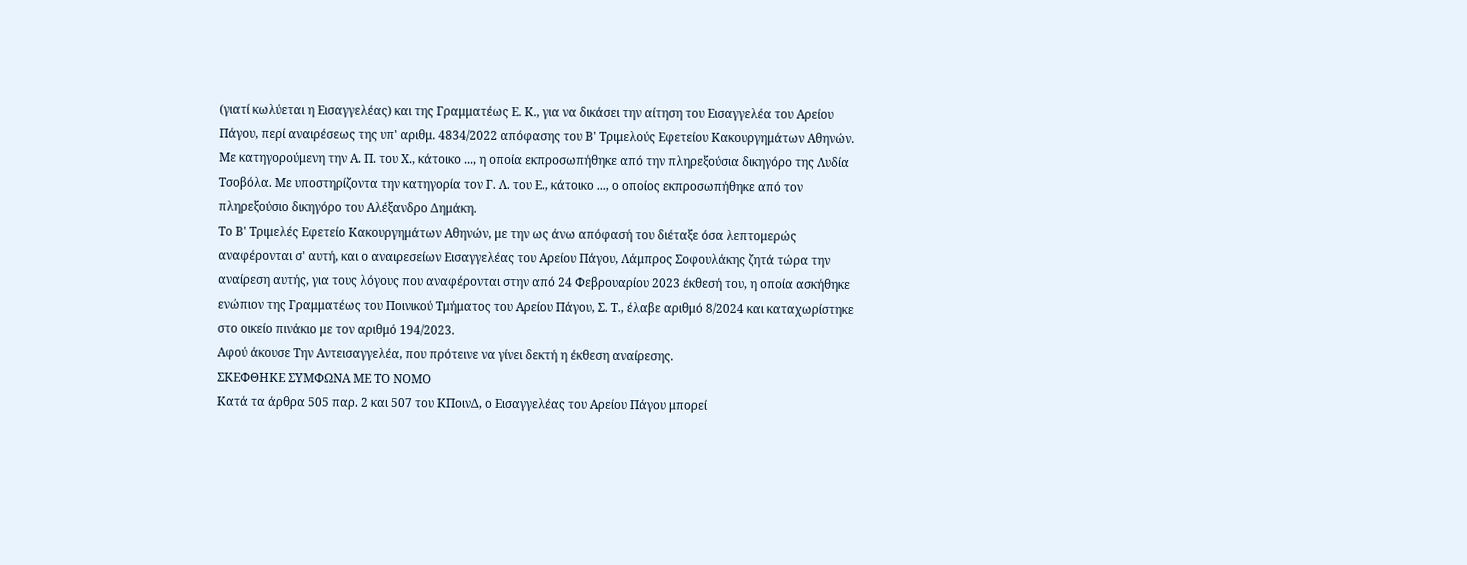(γιατί κωλύεται η Εισαγγελέας) και της Γραμματέως Ε. Κ., για να δικάσει την αίτηση του Εισαγγελέα του Αρείου Πάγου, περί αναιρέσεως της υπ' αριθμ. 4834/2022 απόφασης του Β' Τριμελούς Εφετείου Κακουργημάτων Αθηνών. Με κατηγορούμενη την Α. Π. του Χ., κάτοικο ..., η οποία εκπροσωπήθηκε από την πληρεξούσια δικηγόρο της Λυδία Τσοβόλα. Με υποστηρίζοντα την κατηγορία τον Γ. Λ. του Ε., κάτοικο ..., ο οποίος εκπροσωπήθηκε από τον πληρεξούσιο δικηγόρο του Αλέξανδρο Δημάκη.
Το Β' Τριμελές Εφετείο Κακουργημάτων Αθηνών, με την ως άνω απόφασή του διέταξε όσα λεπτομερώς αναφέρονται σ' αυτή, και ο αναιρεσείων Εισαγγελέας του Αρείου Πάγου, Λάμπρος Σοφουλάκης ζητά τώρα την αναίρεση αυτής, για τους λόγους που αναφέρονται στην από 24 Φεβρουαρίου 2023 έκθεσή του, η οποία ασκήθηκε ενώπιον της Γραμματέως του Ποινικού Τμήματος του Αρείου Πάγου, Σ. Τ., έλαβε αριθμό 8/2024 και καταχωρίστηκε στο οικείο πινάκιο με τον αριθμό 194/2023.
Αφού άκουσε Την Αντεισαγγελέα, που πρότεινε να γίνει δεκτή η έκθεση αναίρεσης.
ΣΚΕΦΘΗΚΕ ΣΥΜΦΩΝΑ ΜΕ ΤΟ ΝΟΜΟ
Κατά τα άρθρα 505 παρ. 2 και 507 του ΚΠοινΔ, ο Εισαγγελέας του Αρείου Πάγου μπορεί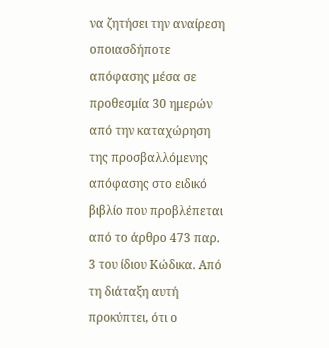να ζητήσει την αναίρεση οποιασδήποτε απόφασης μέσα σε προθεσμία 30 ημερών από την καταχώρηση της προσβαλλόμενης απόφασης στο ειδικό βιβλίο που προβλέπεται από το άρθρο 473 παρ. 3 του ίδιου Κώδικα. Από τη διάταξη αυτή προκύπτει, ότι ο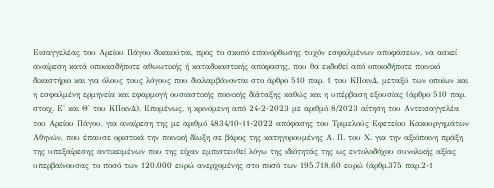Εισαγγελέας του Αρείου Πάγου δικαιούται, προς το σκοπό επανόρθωσης τυχόν εσφαλμένων αποφάσεων, να ασκεί αναίρεση κατά οποιασδήποτε αθωωτικής ή καταδικαστικής απόφασης, που θα εκδοθεί από οποιοδήποτε ποινικό δικαστήριο και για όλους τους λόγους που διαλαμβάνονται στο άρθρο 510 παρ. 1 του ΚΠοινΔ, μεταξύ των οποίων και η εσφαλμένη ερμηνεία και εφαρμογή ουσιαστικής ποινικής διάταξης καθώς και η υπέρβαση εξουσίας (άρθρο 510 παρ. στοιχ. Ε' και Θ' του ΚΠοινΔ). Επομένως, η κρινόμενη από 24-2-2023 με αριθμό 8/2023 αίτηση του Αντεισαγγελέα του Αρείου Πάγου, για αναίρεση της με αριθμό 4834/10-11-2022 απόφασης του Τριμελούς Εφετείου Κακουργημάτων Αθηνών, που έπαυσε οριστικά την ποινική δίωξη σε βάρος της κατηγορουμένης Α. Π. του Χ. για την αξιόποινη πράξη της υπεξαίρεσης αντικειμένων που της είχαν εμπιστευθεί λόγω της ιδιότητάς της ως εντολοδόχου συνολικής αξίας υπερβαίνουσας το ποσό των 120.000 ευρώ ανερχομένης στο ποσό των 195.718,60 ευρώ (άρθρ.375 παρ.2-1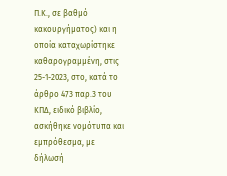Π.Κ., σε βαθμό κακουργήματος) και η οποία καταχωρίστηκε καθαρογραμμένη, στις 25-1-2023, στο, κατά το άρθρο 473 παρ.3 του ΚΠΔ, ειδικό βιβλίο, ασκήθηκε νομότυπα και εμπρόθεσμα, με δήλωσή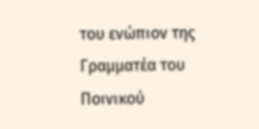του ενώπιον της Γραμματέα του Ποινικού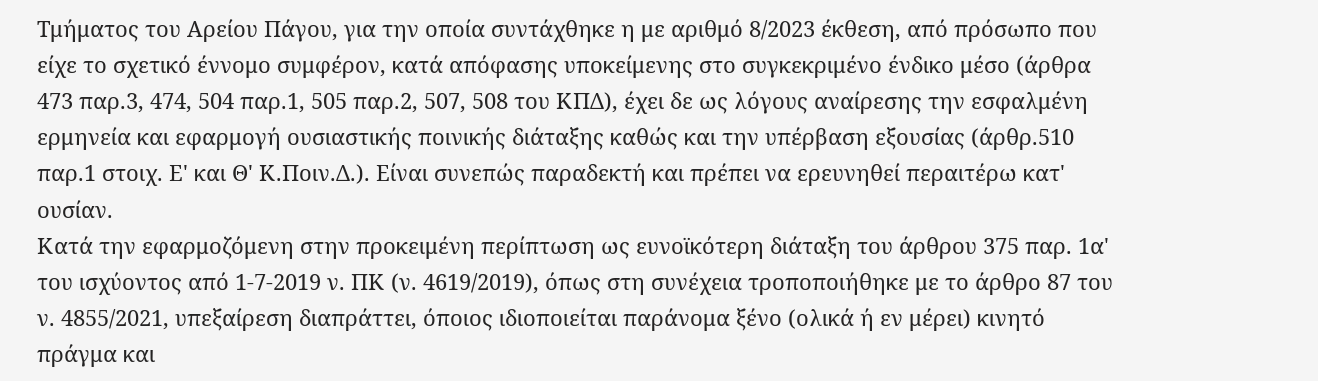Τμήματος του Αρείου Πάγου, για την οποία συντάχθηκε η με αριθμό 8/2023 έκθεση, από πρόσωπο που είχε το σχετικό έννομο συμφέρον, κατά απόφασης υποκείμενης στο συγκεκριμένο ένδικο μέσο (άρθρα 473 παρ.3, 474, 504 παρ.1, 505 παρ.2, 507, 508 του ΚΠΔ), έχει δε ως λόγους αναίρεσης την εσφαλμένη ερμηνεία και εφαρμογή ουσιαστικής ποινικής διάταξης καθώς και την υπέρβαση εξουσίας (άρθρ.510 παρ.1 στοιχ. Ε' και Θ' Κ.Ποιν.Δ.). Είναι συνεπώς παραδεκτή και πρέπει να ερευνηθεί περαιτέρω κατ' ουσίαν.
Κατά την εφαρμοζόμενη στην προκειμένη περίπτωση ως ευνοϊκότερη διάταξη του άρθρου 375 παρ. 1α' του ισχύοντος από 1-7-2019 ν. ΠΚ (ν. 4619/2019), όπως στη συνέχεια τροποποιήθηκε με το άρθρο 87 του ν. 4855/2021, υπεξαίρεση διαπράττει, όποιος ιδιοποιείται παράνομα ξένο (ολικά ή εν μέρει) κινητό πράγμα και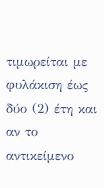τιμωρείται με φυλάκιση έως δύο (2) έτη και αν το αντικείμενο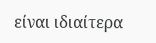είναι ιδιαίτερα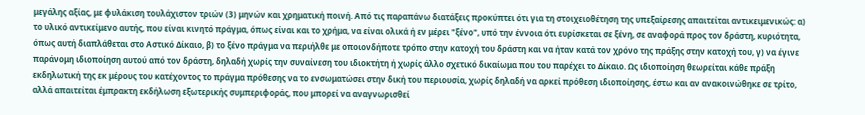μεγάλης αξίας, με φυλάκιση τουλάχιστον τριών (3) μηνών και χρηματική ποινή. Από τις παραπάνω διατάξεις προκύπτει ότι για τη στοιχειοθέτηση της υπεξαίρεσης απαιτείται αντικειμενικώς: α) το υλικό αντικείμενο αυτής, που είναι κινητό πράγμα, όπως είναι και το χρήμα, να είναι ολικά ή εν μέρει "ξένο", υπό την έννοια ότι ευρίσκεται σε ξένη, σε αναφορά προς τον δράστη, κυριότητα, όπως αυτή διαπλάθεται στο Αστικό Δίκαιο, β) το ξένο πράγμα να περιήλθε με οποιονδήποτε τρόπο στην κατοχή του δράστη και να ήταν κατά τον χρόνο της πράξης στην κατοχή του, γ) να έγινε παράνομη ιδιοποίηση αυτού από τον δράστη, δηλαδή χωρίς την συναίνεση του ιδιοκτήτη ή χωρίς άλλο σχετικό δικαίωμα που του παρέχει το Δίκαιο. Ως ιδιοποίηση θεωρείται κάθε πράξη εκδηλωτική της εκ μέρους του κατέχοντος το πράγμα πρόθεσης να το ενσωματώσει στην δική του περιουσία, χωρίς δηλαδή να αρκεί πρόθεση ιδιοποίησης, έστω και αν ανακοινώθηκε σε τρίτο, αλλά απαιτείται έμπρακτη εκδήλωση εξωτερικής συμπεριφοράς, που μπορεί να αναγνωρισθεί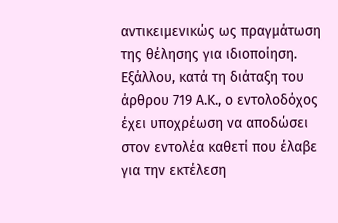αντικειμενικώς ως πραγμάτωση της θέλησης για ιδιοποίηση. Εξάλλου, κατά τη διάταξη του άρθρου 719 Α.Κ., ο εντολοδόχος έχει υποχρέωση να αποδώσει στον εντολέα καθετί που έλαβε για την εκτέλεση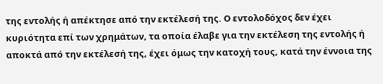της εντολής ή απέκτησε από την εκτέλεσή της. Ο εντολοδόχος δεν έχει κυριότητα επί των χρημάτων, τα οποία έλαβε για την εκτέλεση της εντολής ή αποκτά από την εκτέλεσή της, έχει όμως την κατοχή τους, κατά την έννοια της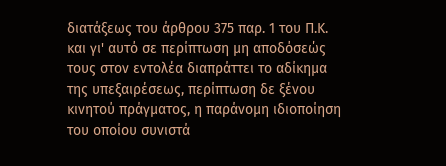διατάξεως του άρθρου 375 παρ. 1 του Π.Κ. και γι' αυτό σε περίπτωση μη αποδόσεώς τους στον εντολέα διαπράττει το αδίκημα της υπεξαιρέσεως, περίπτωση δε ξένου κινητού πράγματος, η παράνομη ιδιοποίηση του οποίου συνιστά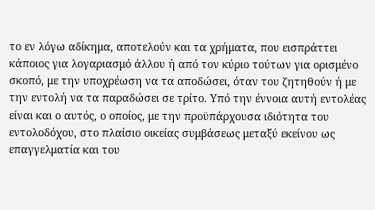το εν λόγω αδίκημα, αποτελούν και τα χρήματα, που εισπράττει κάποιος για λογαριασμό άλλου ή από τον κύριο τούτων για ορισμένο σκοπό, με την υποχρέωση να τα αποδώσει, όταν του ζητηθούν ή με την εντολή να τα παραδώσει σε τρίτο. Υπό την έννοια αυτή εντολέας είναι και ο αυτός, ο οποίος, με την προϋπάρχουσα ιδιότητα του εντολοδόχου, στο πλαίσιο οικείας συμβάσεως μεταξύ εκείνου ως επαγγελματία και του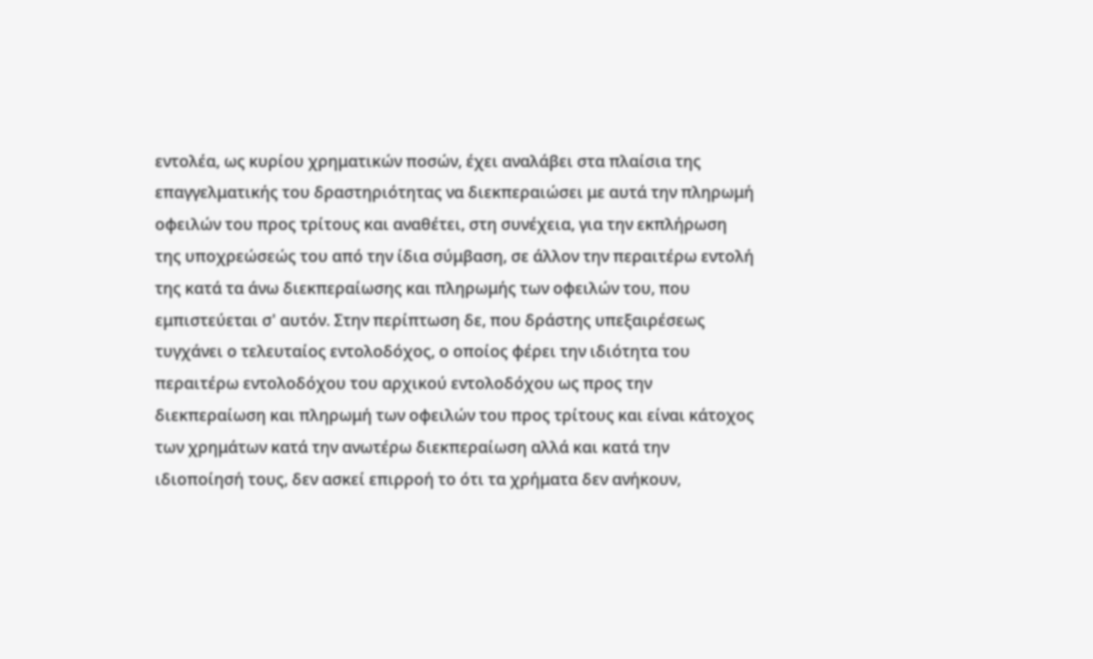εντολέα, ως κυρίου χρηματικών ποσών, έχει αναλάβει στα πλαίσια της επαγγελματικής του δραστηριότητας να διεκπεραιώσει με αυτά την πληρωμή οφειλών του προς τρίτους και αναθέτει, στη συνέχεια, για την εκπλήρωση της υποχρεώσεώς του από την ίδια σύμβαση, σε άλλον την περαιτέρω εντολή της κατά τα άνω διεκπεραίωσης και πληρωμής των οφειλών του, που εμπιστεύεται σ' αυτόν. Στην περίπτωση δε, που δράστης υπεξαιρέσεως τυγχάνει ο τελευταίος εντολοδόχος, ο οποίος φέρει την ιδιότητα του περαιτέρω εντολοδόχου του αρχικού εντολοδόχου ως προς την διεκπεραίωση και πληρωμή των οφειλών του προς τρίτους και είναι κάτοχος των χρημάτων κατά την ανωτέρω διεκπεραίωση αλλά και κατά την ιδιοποίησή τους, δεν ασκεί επιρροή το ότι τα χρήματα δεν ανήκουν,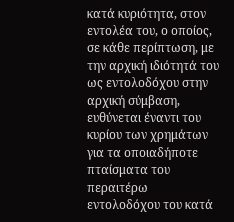κατά κυριότητα, στον εντολέα του, ο οποίος, σε κάθε περίπτωση, με την αρχική ιδιότητά του ως εντολοδόχου στην αρχική σύμβαση, ευθύνεται έναντι του κυρίου των χρημάτων για τα οποιαδήποτε πταίσματα του περαιτέρω εντολοδόχου του κατά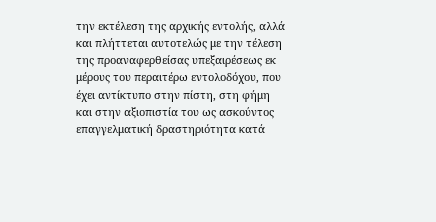την εκτέλεση της αρχικής εντολής, αλλά και πλήττεται αυτοτελώς με την τέλεση της προαναφερθείσας υπεξαιρέσεως εκ μέρους του περαιτέρω εντολοδόχου, που έχει αντίκτυπο στην πίστη, στη φήμη και στην αξιοπιστία του ως ασκούντος επαγγελματική δραστηριότητα κατά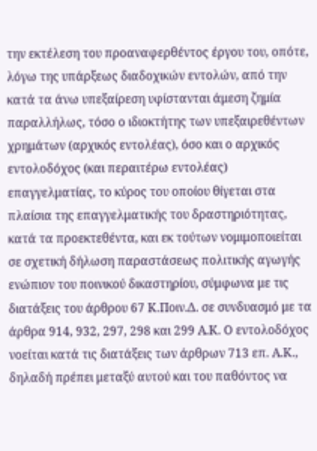την εκτέλεση του προαναφερθέντος έργου του, οπότε, λόγω της υπάρξεως διαδοχικών εντολών, από την κατά τα άνω υπεξαίρεση υφίστανται άμεση ζημία παραλλήλως, τόσο ο ιδιοκτήτης των υπεξαιρεθέντων χρημάτων (αρχικός εντολέας), όσο και ο αρχικός εντολοδόχος (και περαιτέρω εντολέας) επαγγελματίας, το κύρος του οποίου θίγεται στα πλαίσια της επαγγελματικής του δραστηριότητας, κατά τα προεκτεθέντα, και εκ τούτων νομιμοποιείται σε σχετική δήλωση παραστάσεως πολιτικής αγωγής ενώπιον του ποινικού δικαστηρίου, σύμφωνα με τις διατάξεις του άρθρου 67 Κ.Ποιν.Δ. σε συνδυασμό με τα άρθρα 914, 932, 297, 298 και 299 Α.Κ. Ο εντολοδόχος νοείται κατά τις διατάξεις των άρθρων 713 επ. Α.Κ., δηλαδή πρέπει μεταξύ αυτού και του παθόντος να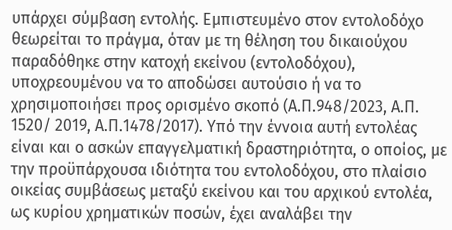υπάρχει σύμβαση εντολής. Εμπιστευμένο στον εντολοδόχο θεωρείται το πράγμα, όταν με τη θέληση του δικαιούχου παραδόθηκε στην κατοχή εκείνου (εντολοδόχου), υποχρεουμένου να το αποδώσει αυτούσιο ή να το χρησιμοποιήσει προς ορισμένο σκοπό (Α.Π.948/2023, Α.Π. 1520/ 2019, Α.Π.1478/2017). Υπό την έννοια αυτή εντολέας είναι και ο ασκών επαγγελματική δραστηριότητα, ο οποίος, με την προϋπάρχουσα ιδιότητα του εντολοδόχου, στο πλαίσιο οικείας συμβάσεως μεταξύ εκείνου και του αρχικού εντολέα, ως κυρίου χρηματικών ποσών, έχει αναλάβει την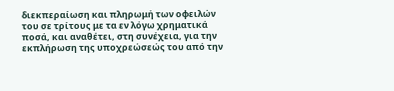διεκπεραίωση και πληρωμή των οφειλών του σε τρίτους με τα εν λόγω χρηματικά ποσά, και αναθέτει, στη συνέχεια, για την εκπλήρωση της υποχρεώσεώς του από την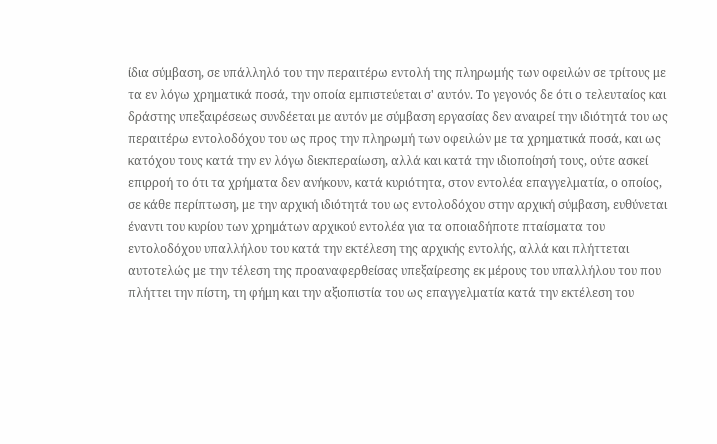ίδια σύμβαση, σε υπάλληλό του την περαιτέρω εντολή της πληρωμής των οφειλών σε τρίτους με τα εν λόγω χρηματικά ποσά, την οποία εμπιστεύεται σ' αυτόν. Το γεγονός δε ότι ο τελευταίος και δράστης υπεξαιρέσεως συνδέεται με αυτόν με σύμβαση εργασίας δεν αναιρεί την ιδιότητά του ως περαιτέρω εντολοδόχου του ως προς την πληρωμή των οφειλών με τα χρηματικά ποσά, και ως κατόχου τους κατά την εν λόγω διεκπεραίωση, αλλά και κατά την ιδιοποίησή τους, ούτε ασκεί επιρροή το ότι τα χρήματα δεν ανήκουν, κατά κυριότητα, στον εντολέα επαγγελματία, ο οποίος, σε κάθε περίπτωση, με την αρχική ιδιότητά του ως εντολοδόχου στην αρχική σύμβαση, ευθύνεται έναντι του κυρίου των χρημάτων αρχικού εντολέα για τα οποιαδήποτε πταίσματα του εντολοδόχου υπαλλήλου του κατά την εκτέλεση της αρχικής εντολής, αλλά και πλήττεται αυτοτελώς με την τέλεση της προαναφερθείσας υπεξαίρεσης εκ μέρους του υπαλλήλου του που πλήττει την πίστη, τη φήμη και την αξιοπιστία του ως επαγγελματία κατά την εκτέλεση του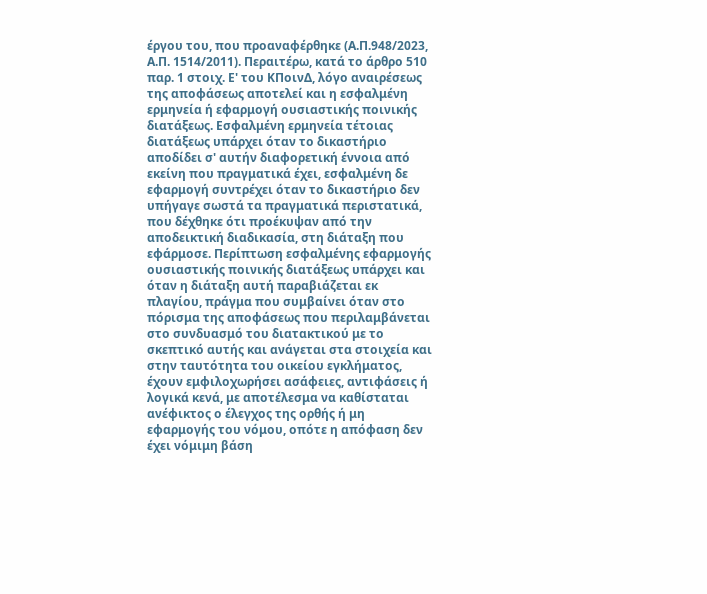έργου του, που προαναφέρθηκε (Α.Π.948/2023, Α.Π. 1514/2011). Περαιτέρω, κατά το άρθρο 510 παρ. 1 στοιχ. Ε' του ΚΠοινΔ, λόγο αναιρέσεως της αποφάσεως αποτελεί και η εσφαλμένη ερμηνεία ή εφαρμογή ουσιαστικής ποινικής διατάξεως. Εσφαλμένη ερμηνεία τέτοιας διατάξεως υπάρχει όταν το δικαστήριο αποδίδει σ' αυτήν διαφορετική έννοια από εκείνη που πραγματικά έχει, εσφαλμένη δε εφαρμογή συντρέχει όταν το δικαστήριο δεν υπήγαγε σωστά τα πραγματικά περιστατικά, που δέχθηκε ότι προέκυψαν από την αποδεικτική διαδικασία, στη διάταξη που εφάρμοσε. Περίπτωση εσφαλμένης εφαρμογής ουσιαστικής ποινικής διατάξεως υπάρχει και όταν η διάταξη αυτή παραβιάζεται εκ πλαγίου, πράγμα που συμβαίνει όταν στο πόρισμα της αποφάσεως που περιλαμβάνεται στο συνδυασμό του διατακτικού με το σκεπτικό αυτής και ανάγεται στα στοιχεία και στην ταυτότητα του οικείου εγκλήματος, έχουν εμφιλοχωρήσει ασάφειες, αντιφάσεις ή λογικά κενά, με αποτέλεσμα να καθίσταται ανέφικτος ο έλεγχος της ορθής ή μη εφαρμογής του νόμου, οπότε η απόφαση δεν έχει νόμιμη βάση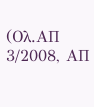(Ολ.ΑΠ 3/2008, ΑΠ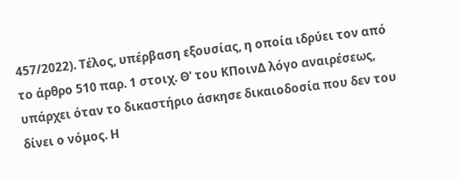457/2022). Τέλος, υπέρβαση εξουσίας, η οποία ιδρύει τον από το άρθρο 510 παρ. 1 στοιχ. Θ' του ΚΠοινΔ λόγο αναιρέσεως, υπάρχει όταν το δικαστήριο άσκησε δικαιοδοσία που δεν του δίνει ο νόμος. Η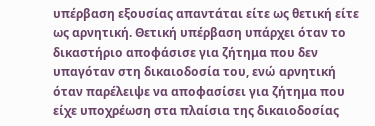υπέρβαση εξουσίας απαντάται είτε ως θετική είτε ως αρνητική. Θετική υπέρβαση υπάρχει όταν το δικαστήριο αποφάσισε για ζήτημα που δεν υπαγόταν στη δικαιοδοσία του, ενώ αρνητική όταν παρέλειψε να αποφασίσει για ζήτημα που είχε υποχρέωση στα πλαίσια της δικαιοδοσίας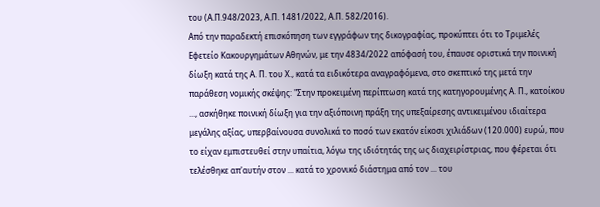του (Α.Π.948/2023, Α.Π. 1481/2022, Α.Π. 582/2016).
Από την παραδεκτή επισκόπηση των εγγράφων της δικογραφίας, προκύπτει ότι το Τριμελές Εφετείο Κακουργημάτων Αθηνών, με την 4834/2022 απόφασή του, έπαυσε οριστικά την ποινική δίωξη κατά της Α. Π. του Χ., κατά τα ειδικότερα αναγραφόμενα, στο σκεπτικό της μετά την παράθεση νομικής σκέψης: "Στην προκειμένη περίπτωση κατά της κατηγορουμένης Α. Π., κατοίκου ..., ασκήθηκε ποινική δίωξη για την αξιόποινη πράξη της υπεξαίρεσης αντικειμένου ιδιαίτερα μεγάλης αξίας, υπερβαίνουσα συνολικά το ποσό των εκατόν είκοσι χιλιάδων (120.000) ευρώ, που το είχαν εμπιστευθεί στην υπαίτια, λόγω της ιδιότητάς της ως διαχειρίστριας, που φέρεται ότι τελέσθηκε απ'αυτήν στον ... κατά το χρονικό διάστημα από τον ... του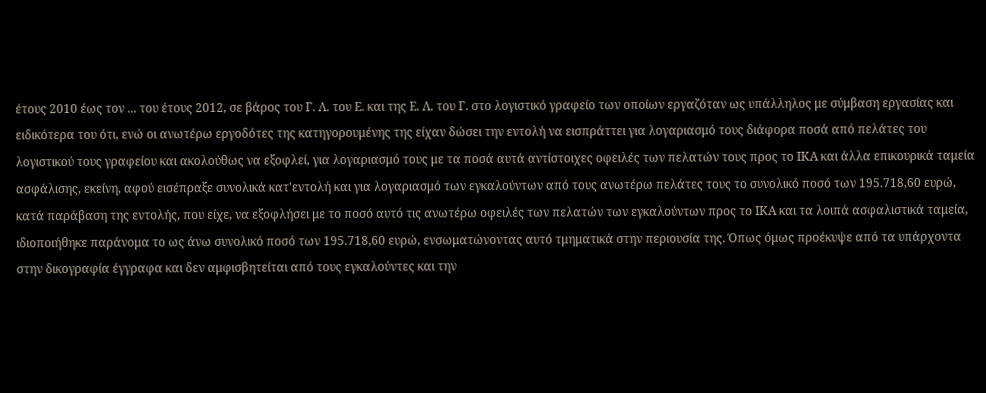έτους 2010 έως τον ... του έτους 2012, σε βάρος του Γ. Λ. του Ε. και της Ε. Λ. του Γ. στο λογιστικό γραφείο των οποίων εργαζόταν ως υπάλληλος με σύμβαση εργασίας και ειδικότερα του ότι, ενώ οι ανωτέρω εργοδότες της κατηγορουμένης της είχαν δώσει την εντολή να εισπράττει για λογαριασμό τους διάφορα ποσά από πελάτες του λογιστικού τους γραφείου και ακολούθως να εξοφλεί, για λογαριασμό τους με τα ποσά αυτά αντίστοιχες οφειλές των πελατών τους προς το ΙΚΑ και άλλα επικουρικά ταμεία ασφάλισης, εκείνη, αφού εισέπραξε συνολικά κατ'εντολή και για λογαριασμό των εγκαλούντων από τους ανωτέρω πελάτες τους το συνολικό ποσό των 195.718,60 ευρώ, κατά παράβαση της εντολής, που είχε, να εξοφλήσει με το ποσό αυτό τις ανωτέρω οφειλές των πελατών των εγκαλούντων προς το ΙΚΑ και τα λοιπά ασφαλιστικά ταμεία, ιδιοποιήθηκε παράνομα το ως άνω συνολικό ποσό των 195.718,60 ευρώ, ενσωματώνοντας αυτό τμηματικά στην περιουσία της. Όπως όμως προέκυψε από τα υπάρχοντα στην δικογραφία έγγραφα και δεν αμφισβητείται από τους εγκαλούντες και την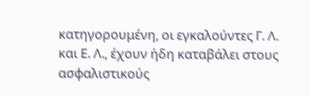κατηγορουμένη, οι εγκαλούντες Γ. Λ. και Ε. Λ., έχουν ήδη καταβάλει στους ασφαλιστικούς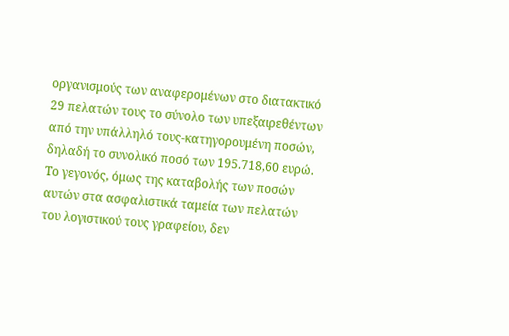οργανισμούς των αναφερομένων στο διατακτικό 29 πελατών τους το σύνολο των υπεξαιρεθέντων από την υπάλληλό τους-κατηγορουμένη ποσών, δηλαδή το συνολικό ποσό των 195.718,60 ευρώ. Το γεγονός, όμως της καταβολής των ποσών αυτών στα ασφαλιστικά ταμεία των πελατών του λογιστικού τους γραφείου, δεν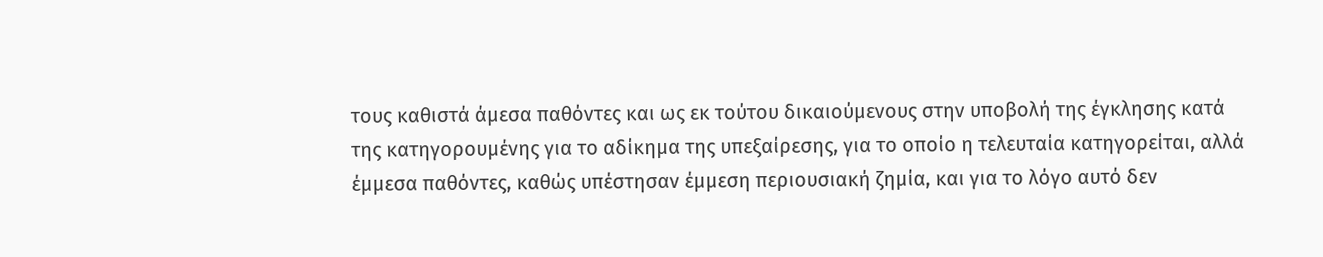τους καθιστά άμεσα παθόντες και ως εκ τούτου δικαιούμενους στην υποβολή της έγκλησης κατά της κατηγορουμένης για το αδίκημα της υπεξαίρεσης, για το οποίο η τελευταία κατηγορείται, αλλά έμμεσα παθόντες, καθώς υπέστησαν έμμεση περιουσιακή ζημία, και για το λόγο αυτό δεν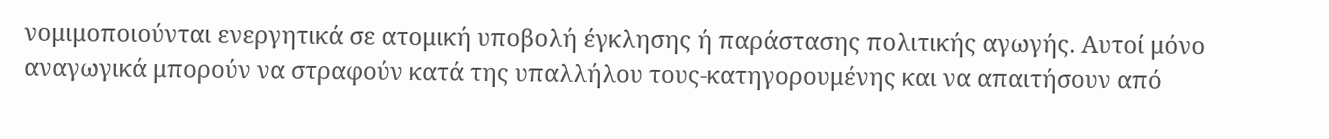νομιμοποιούνται ενεργητικά σε ατομική υποβολή έγκλησης ή παράστασης πολιτικής αγωγής. Αυτοί μόνο αναγωγικά μπορούν να στραφούν κατά της υπαλλήλου τους-κατηγορουμένης και να απαιτήσουν από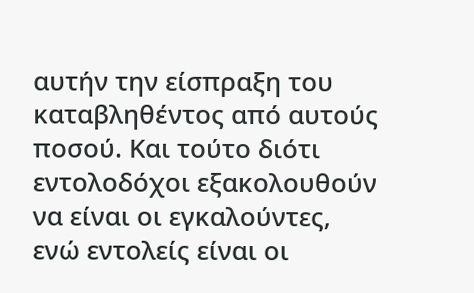αυτήν την είσπραξη του καταβληθέντος από αυτούς ποσού. Και τούτο διότι εντολοδόχοι εξακολουθούν να είναι οι εγκαλούντες, ενώ εντολείς είναι οι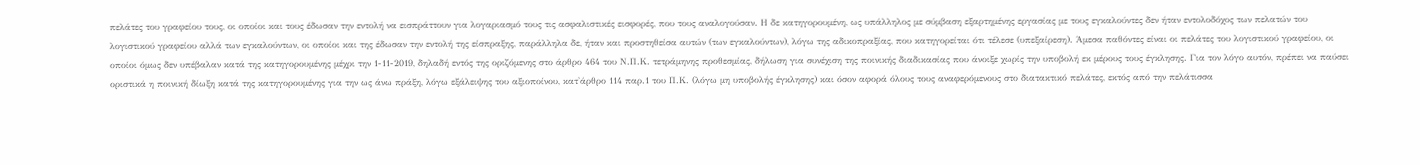πελάτες του γραφείου τους, οι οποίοι και τους έδωσαν την εντολή να εισπράττουν για λογαριασμό τους τις ασφαλιστικές εισφορές, που τους αναλογούσαν. Η δε κατηγορουμένη, ως υπάλληλος με σύμβαση εξαρτημένης εργασίας με τους εγκαλούντες δεν ήταν εντολοδόχος των πελατών του λογιστικού γραφείου αλλά των εγκαλούντων, οι οποίοι και της έδωσαν την εντολή της είσπραξης, παράλληλα δε, ήταν και προστηθείσα αυτών (των εγκαλούντων), λόγω της αδικοπραξίας, που κατηγορείται ότι τέλεσε (υπεξαίρεση). Άμεσα παθόντες είναι οι πελάτες του λογιστικού γραφείου, οι οποίοι όμως δεν υπέβαλαν κατά της κατηγορουμένης μέχρι την 1-11-2019, δηλαδή εντός της οριζόμενης στο άρθρο 464 του Ν.Π.Κ. τετράμηνης προθεσμίας, δήλωση για συνέχιση της ποινικής διαδικασίας που άνοιξε χωρίς την υποβολή εκ μέρους τους έγκλησης. Για τον λόγο αυτόν, πρέπει να παύσει οριστικά η ποινική δίωξη κατά της κατηγορουμένης για την ως άνω πράξη, λόγω εξάλειψης του αξιοποίνου, κατ'άρθρο 114 παρ.1 του Π.Κ. (λόγω μη υποβολής έγκλησης) και όσον αφορά όλους τους αναφερόμενους στο διατακτικό πελάτες, εκτός από την πελάτισσα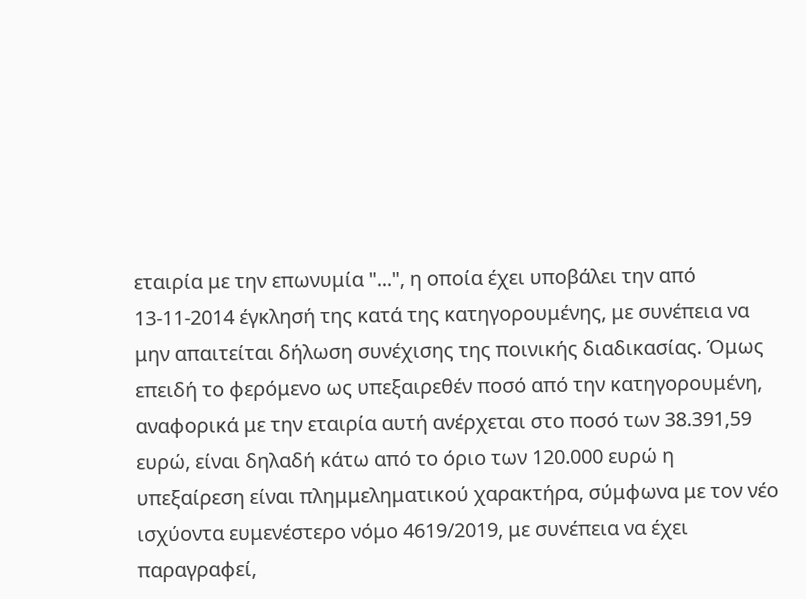εταιρία με την επωνυμία "...", η οποία έχει υποβάλει την από 13-11-2014 έγκλησή της κατά της κατηγορουμένης, με συνέπεια να μην απαιτείται δήλωση συνέχισης της ποινικής διαδικασίας. Όμως επειδή το φερόμενο ως υπεξαιρεθέν ποσό από την κατηγορουμένη, αναφορικά με την εταιρία αυτή ανέρχεται στο ποσό των 38.391,59 ευρώ, είναι δηλαδή κάτω από το όριο των 120.000 ευρώ η υπεξαίρεση είναι πλημμεληματικού χαρακτήρα, σύμφωνα με τον νέο ισχύοντα ευμενέστερο νόμο 4619/2019, με συνέπεια να έχει παραγραφεί,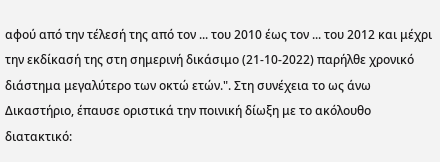αφού από την τέλεσή της από τον ... του 2010 έως τον ... του 2012 και μέχρι την εκδίκασή της στη σημερινή δικάσιμο (21-10-2022) παρήλθε χρονικό διάστημα μεγαλύτερο των οκτώ ετών.". Στη συνέχεια το ως άνω Δικαστήριο, έπαυσε οριστικά την ποινική δίωξη με το ακόλουθο διατακτικό: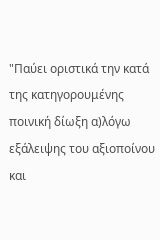"Παύει οριστικά την κατά της κατηγορουμένης ποινική δίωξη α)λόγω εξάλειψης του αξιοποίνου και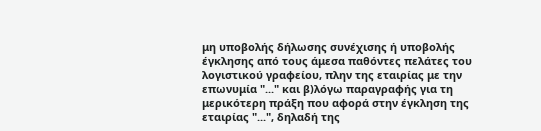μη υποβολής δήλωσης συνέχισης ή υποβολής έγκλησης από τους άμεσα παθόντες πελάτες του λογιστικού γραφείου, πλην της εταιρίας με την επωνυμία "..." και β)λόγω παραγραφής για τη μερικότερη πράξη που αφορά στην έγκληση της εταιρίας "...", δηλαδή της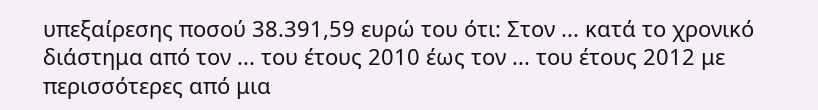υπεξαίρεσης ποσού 38.391,59 ευρώ του ότι: Στον ... κατά το χρονικό διάστημα από τον ... του έτους 2010 έως τον ... του έτους 2012 με περισσότερες από μια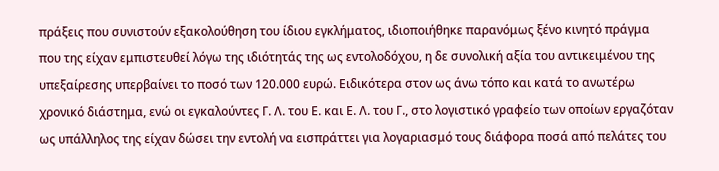πράξεις που συνιστούν εξακολούθηση του ίδιου εγκλήματος, ιδιοποιήθηκε παρανόμως ξένο κινητό πράγμα που της είχαν εμπιστευθεί λόγω της ιδιότητάς της ως εντολοδόχου, η δε συνολική αξία του αντικειμένου της υπεξαίρεσης υπερβαίνει το ποσό των 120.000 ευρώ. Ειδικότερα στον ως άνω τόπο και κατά το ανωτέρω χρονικό διάστημα, ενώ οι εγκαλούντες Γ. Λ. του Ε. και Ε. Λ. του Γ., στο λογιστικό γραφείο των οποίων εργαζόταν ως υπάλληλος της είχαν δώσει την εντολή να εισπράττει για λογαριασμό τους διάφορα ποσά από πελάτες του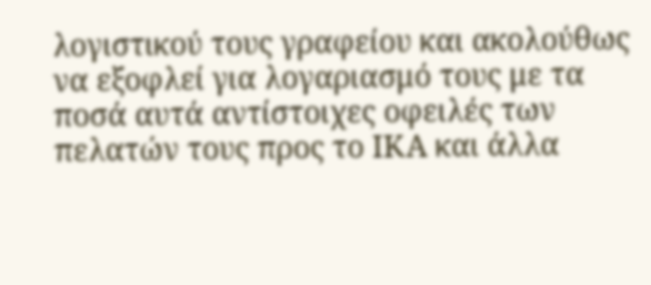λογιστικού τους γραφείου και ακολούθως να εξοφλεί για λογαριασμό τους με τα ποσά αυτά αντίστοιχες οφειλές των πελατών τους προς το ΙΚΑ και άλλα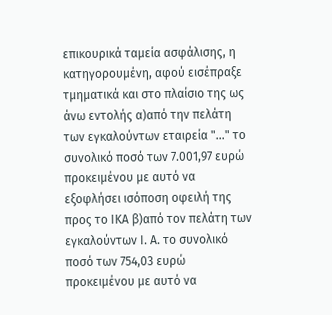επικουρικά ταμεία ασφάλισης, η κατηγορουμένη, αφού εισέπραξε τμηματικά και στο πλαίσιο της ως άνω εντολής α)από την πελάτη των εγκαλούντων εταιρεία "..." το συνολικό ποσό των 7.001,97 ευρώ προκειμένου με αυτό να εξοφλήσει ισόποση οφειλή της προς το ΙΚΑ β)από τον πελάτη των εγκαλούντων Ι. Α. το συνολικό ποσό των 754,03 ευρώ προκειμένου με αυτό να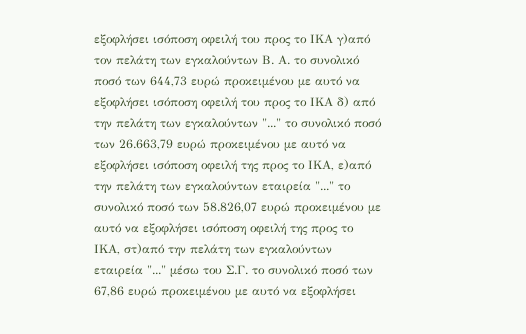εξοφλήσει ισόποση οφειλή του προς το ΙΚΑ γ)από τον πελάτη των εγκαλούντων Β. Α. το συνολικό ποσό των 644,73 ευρώ προκειμένου με αυτό να εξοφλήσει ισόποση οφειλή του προς το ΙΚΑ δ) από την πελάτη των εγκαλούντων "..." το συνολικό ποσό των 26.663,79 ευρώ προκειμένου με αυτό να εξοφλήσει ισόποση οφειλή της προς το ΙΚΑ, ε)από την πελάτη των εγκαλούντων εταιρεία "..." το συνολικό ποσό των 58.826,07 ευρώ προκειμένου με αυτό να εξοφλήσει ισόποση οφειλή της προς το ΙΚΑ, στ)από την πελάτη των εγκαλούντων εταιρεία "..." μέσω του Σ.Γ. το συνολικό ποσό των 67,86 ευρώ προκειμένου με αυτό να εξοφλήσει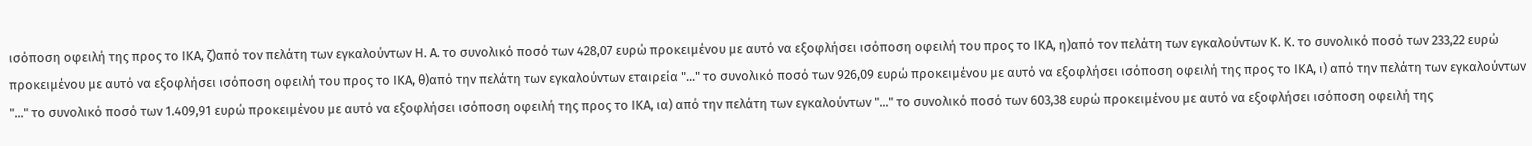ισόποση οφειλή της προς το ΙΚΑ, ζ)από τον πελάτη των εγκαλούντων Η. Α. το συνολικό ποσό των 428,07 ευρώ προκειμένου με αυτό να εξοφλήσει ισόποση οφειλή του προς το ΙΚΑ, η)από τον πελάτη των εγκαλούντων Κ. Κ. το συνολικό ποσό των 233,22 ευρώ προκειμένου με αυτό να εξοφλήσει ισόποση οφειλή του προς το ΙΚΑ, θ)από την πελάτη των εγκαλούντων εταιρεία "..." το συνολικό ποσό των 926,09 ευρώ προκειμένου με αυτό να εξοφλήσει ισόποση οφειλή της προς το ΙΚΑ, ι) από την πελάτη των εγκαλούντων "..." το συνολικό ποσό των 1.409,91 ευρώ προκειμένου με αυτό να εξοφλήσει ισόποση οφειλή της προς το ΙΚΑ, ια) από την πελάτη των εγκαλούντων "..." το συνολικό ποσό των 603,38 ευρώ προκειμένου με αυτό να εξοφλήσει ισόποση οφειλή της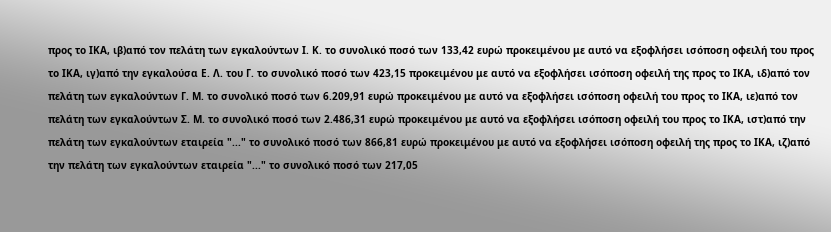προς το ΙΚΑ, ιβ)από τον πελάτη των εγκαλούντων Ι. Κ. το συνολικό ποσό των 133,42 ευρώ προκειμένου με αυτό να εξοφλήσει ισόποση οφειλή του προς το ΙΚΑ, ιγ)από την εγκαλούσα Ε. Λ. του Γ. το συνολικό ποσό των 423,15 προκειμένου με αυτό να εξοφλήσει ισόποση οφειλή της προς το ΙΚΑ, ιδ)από τον πελάτη των εγκαλούντων Γ. Μ. το συνολικό ποσό των 6.209,91 ευρώ προκειμένου με αυτό να εξοφλήσει ισόποση οφειλή του προς το ΙΚΑ, ιε)από τον πελάτη των εγκαλούντων Σ. Μ. το συνολικό ποσό των 2.486,31 ευρώ προκειμένου με αυτό να εξοφλήσει ισόποση οφειλή του προς το ΙΚΑ, ιστ)από την πελάτη των εγκαλούντων εταιρεία "..." το συνολικό ποσό των 866,81 ευρώ προκειμένου με αυτό να εξοφλήσει ισόποση οφειλή της προς το ΙΚΑ, ιζ)από την πελάτη των εγκαλούντων εταιρεία "..." το συνολικό ποσό των 217,05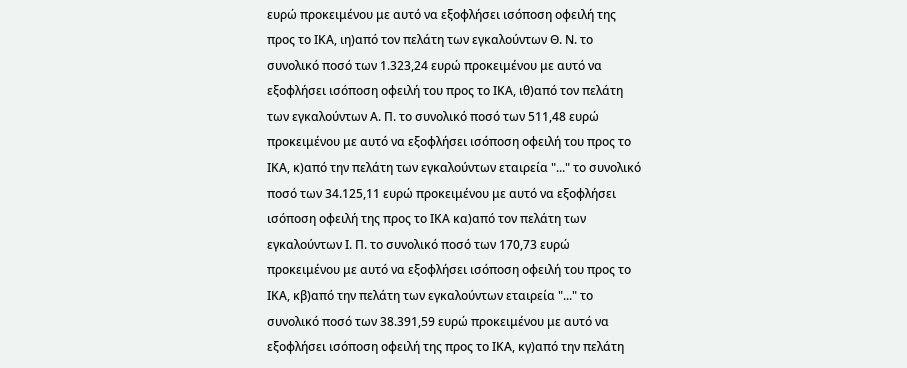ευρώ προκειμένου με αυτό να εξοφλήσει ισόποση οφειλή της προς το ΙΚΑ, ιη)από τον πελάτη των εγκαλούντων Θ. Ν. το συνολικό ποσό των 1.323,24 ευρώ προκειμένου με αυτό να εξοφλήσει ισόποση οφειλή του προς το ΙΚΑ, ιθ)από τον πελάτη των εγκαλούντων Α. Π. το συνολικό ποσό των 511,48 ευρώ προκειμένου με αυτό να εξοφλήσει ισόποση οφειλή του προς το ΙΚΑ, κ)από την πελάτη των εγκαλούντων εταιρεία "..." το συνολικό ποσό των 34.125,11 ευρώ προκειμένου με αυτό να εξοφλήσει ισόποση οφειλή της προς το ΙΚΑ κα)από τον πελάτη των εγκαλούντων Ι. Π. το συνολικό ποσό των 170,73 ευρώ προκειμένου με αυτό να εξοφλήσει ισόποση οφειλή του προς το ΙΚΑ, κβ)από την πελάτη των εγκαλούντων εταιρεία "..." το συνολικό ποσό των 38.391,59 ευρώ προκειμένου με αυτό να εξοφλήσει ισόποση οφειλή της προς το ΙΚΑ, κγ)από την πελάτη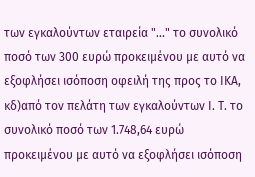των εγκαλούντων εταιρεία "..." το συνολικό ποσό των 300 ευρώ προκειμένου με αυτό να εξοφλήσει ισόποση οφειλή της προς το ΙΚΑ, κδ)από τον πελάτη των εγκαλούντων Ι. Τ. το συνολικό ποσό των 1.748,64 ευρώ προκειμένου με αυτό να εξοφλήσει ισόποση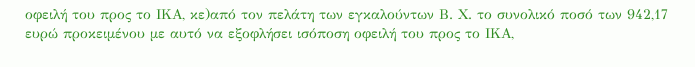οφειλή του προς το ΙΚΑ, κε)από τον πελάτη των εγκαλούντων Β. Χ. το συνολικό ποσό των 942,17 ευρώ προκειμένου με αυτό να εξοφλήσει ισόποση οφειλή του προς το ΙΚΑ,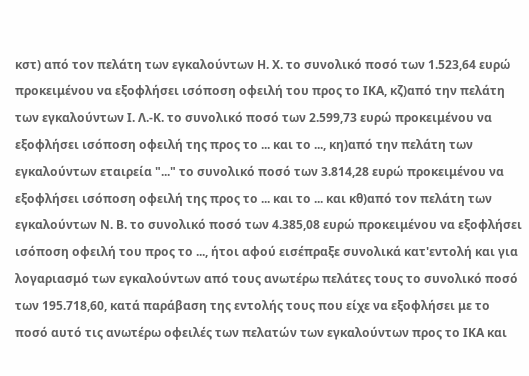κστ) από τον πελάτη των εγκαλούντων Η. Χ. το συνολικό ποσό των 1.523,64 ευρώ προκειμένου να εξοφλήσει ισόποση οφειλή του προς το ΙΚΑ, κζ)από την πελάτη των εγκαλούντων Ι. Λ.-Κ. το συνολικό ποσό των 2.599,73 ευρώ προκειμένου να εξοφλήσει ισόποση οφειλή της προς το ... και το ..., κη)από την πελάτη των εγκαλούντων εταιρεία "..." το συνολικό ποσό των 3.814,28 ευρώ προκειμένου να εξοφλήσει ισόποση οφειλή της προς το ... και το ... και κθ)από τον πελάτη των εγκαλούντων Ν. Β. το συνολικό ποσό των 4.385,08 ευρώ προκειμένου να εξοφλήσει ισόποση οφειλή του προς το ..., ήτοι αφού εισέπραξε συνολικά κατ'εντολή και για λογαριασμό των εγκαλούντων από τους ανωτέρω πελάτες τους το συνολικό ποσό των 195.718,60, κατά παράβαση της εντολής τους που είχε να εξοφλήσει με το ποσό αυτό τις ανωτέρω οφειλές των πελατών των εγκαλούντων προς το ΙΚΑ και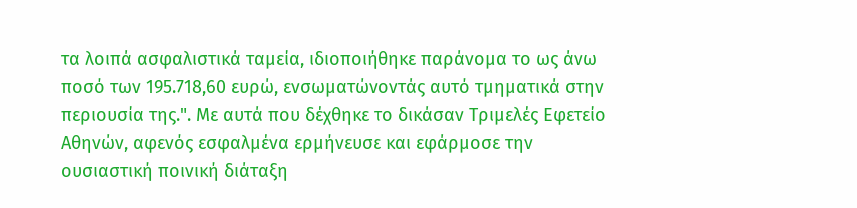τα λοιπά ασφαλιστικά ταμεία, ιδιοποιήθηκε παράνομα το ως άνω ποσό των 195.718,60 ευρώ, ενσωματώνοντάς αυτό τμηματικά στην περιουσία της.". Με αυτά που δέχθηκε το δικάσαν Τριμελές Εφετείο Αθηνών, αφενός εσφαλμένα ερμήνευσε και εφάρμοσε την ουσιαστική ποινική διάταξη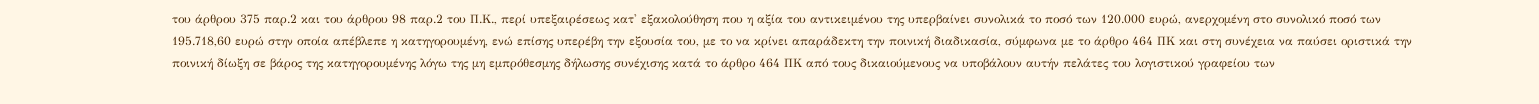του άρθρου 375 παρ.2 και του άρθρου 98 παρ.2 του Π.Κ., περί υπεξαιρέσεως κατ' εξακολούθηση που η αξία του αντικειμένου της υπερβαίνει συνολικά το ποσό των 120.000 ευρώ, ανερχομένη στο συνολικό ποσό των 195.718,60 ευρώ στην οποία απέβλεπε η κατηγορουμένη, ενώ επίσης υπερέβη την εξουσία του, με το να κρίνει απαράδεκτη την ποινική διαδικασία, σύμφωνα με το άρθρο 464 ΠΚ και στη συνέχεια να παύσει οριστικά την ποινική δίωξη σε βάρος της κατηγορουμένης λόγω της μη εμπρόθεσμης δήλωσης συνέχισης κατά το άρθρο 464 ΠΚ από τους δικαιούμενους να υποβάλουν αυτήν πελάτες του λογιστικού γραφείου των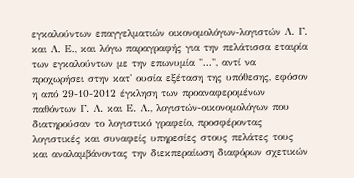εγκαλούντων επαγγελματιών οικονομολόγων-λογιστών Λ. Γ. και Λ. Ε., και λόγω παραγραφής για την πελάτισσα εταιρία των εγκαλούντων με την επωνυμία "...", αντί να προχωρήσει στην κατ' ουσία εξέταση της υπόθεσης, εφόσον η από 29-10-2012 έγκληση των προαναφερομένων παθόντων Γ. Λ. και Ε. Λ., λογιστών-οικονομολόγων που διατηρούσαν το λογιστικό γραφείο, προσφέροντας λογιστικές και συναφείς υπηρεσίες στους πελάτες τους και αναλαμβάνοντας την διεκπεραίωση διαφόρων σχετικών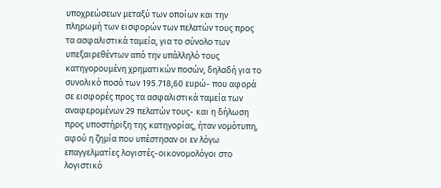υποχρεώσεων μεταξύ των οποίων και την πληρωμή των εισφορών των πελατών τους προς τα ασφαλιστικά ταμεία, για το σύνολο των υπεξαιρεθέντων από την υπάλληλό τους κατηγορουμένη χρηματικών ποσών, δηλαδή για το συνολικό ποσό των 195.718,60 ευρώ- που αφορά σε εισφορές προς τα ασφαλιστικά ταμεία των αναφερομένων 29 πελατών τους- και η δήλωση προς υποστήριξη της κατηγορίας, ήταν νομότυπη, αφού η ζημία που υπέστησαν οι εν λόγω επαγγελματίες λογιστές-οικονομολόγοι στο λογιστικό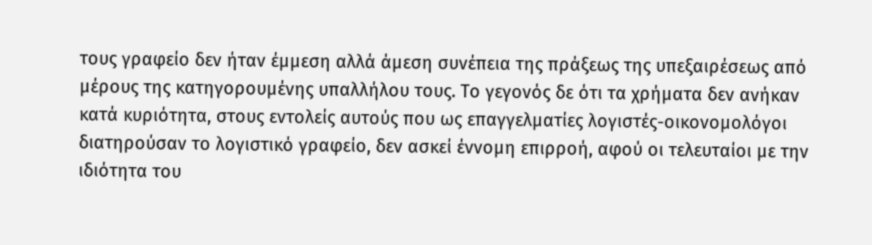τους γραφείο δεν ήταν έμμεση αλλά άμεση συνέπεια της πράξεως της υπεξαιρέσεως από μέρους της κατηγορουμένης υπαλλήλου τους. Το γεγονός δε ότι τα χρήματα δεν ανήκαν κατά κυριότητα, στους εντολείς αυτούς που ως επαγγελματίες λογιστές-οικονομολόγοι διατηρούσαν το λογιστικό γραφείο, δεν ασκεί έννομη επιρροή, αφού οι τελευταίοι με την ιδιότητα του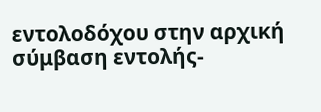εντολοδόχου στην αρχική σύμβαση εντολής-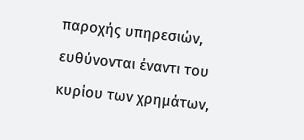παροχής υπηρεσιών, ευθύνονται έναντι του κυρίου των χρημάτων,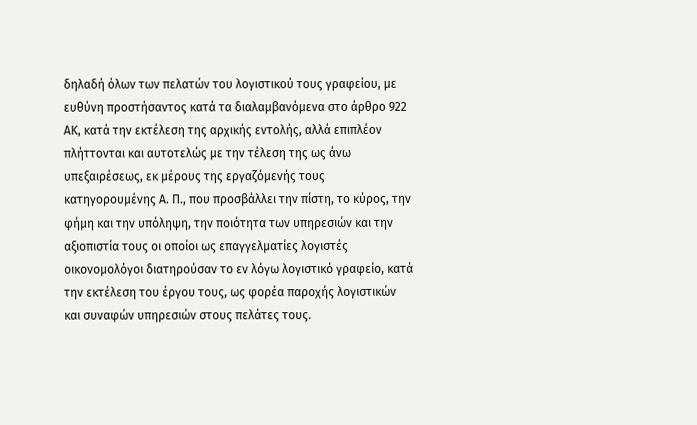δηλαδή όλων των πελατών του λογιστικού τους γραφείου, με ευθύνη προστήσαντος κατά τα διαλαμβανόμενα στο άρθρο 922 ΑΚ, κατά την εκτέλεση της αρχικής εντολής, αλλά επιπλέον πλήττονται και αυτοτελώς με την τέλεση της ως άνω υπεξαιρέσεως, εκ μέρους της εργαζόμενής τους κατηγορουμένης Α. Π., που προσβάλλει την πίστη, το κύρος, την φήμη και την υπόληψη, την ποιότητα των υπηρεσιών και την αξιοπιστία τους οι οποίοι ως επαγγελματίες λογιστές οικονομολόγοι διατηρούσαν το εν λόγω λογιστικό γραφείο, κατά την εκτέλεση του έργου τους, ως φορέα παροχής λογιστικών και συναφών υπηρεσιών στους πελάτες τους.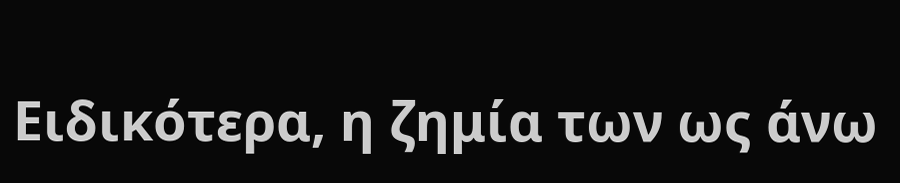Ειδικότερα, η ζημία των ως άνω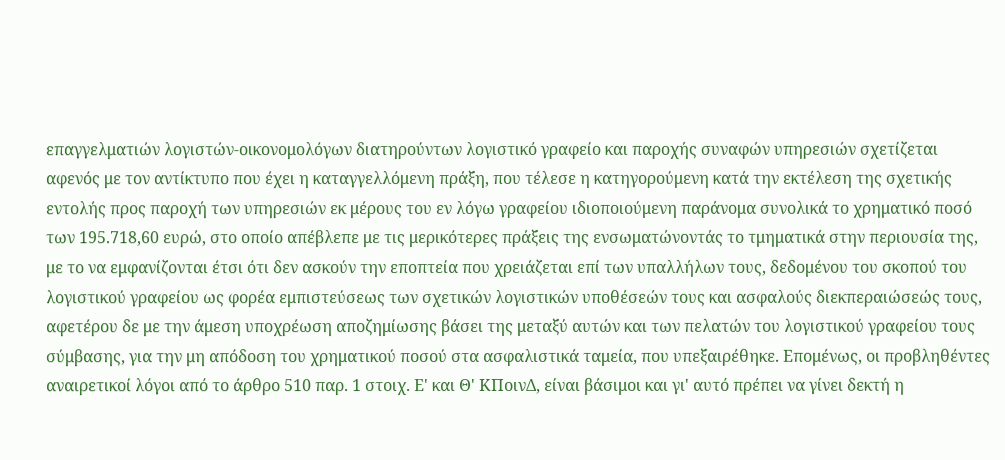επαγγελματιών λογιστών-οικονομολόγων διατηρούντων λογιστικό γραφείο και παροχής συναφών υπηρεσιών σχετίζεται αφενός με τον αντίκτυπο που έχει η καταγγελλόμενη πράξη, που τέλεσε η κατηγορούμενη κατά την εκτέλεση της σχετικής εντολής προς παροχή των υπηρεσιών εκ μέρους του εν λόγω γραφείου ιδιοποιούμενη παράνομα συνολικά το χρηματικό ποσό των 195.718,60 ευρώ, στο οποίο απέβλεπε με τις μερικότερες πράξεις της ενσωματώνοντάς το τμηματικά στην περιουσία της, με το να εμφανίζονται έτσι ότι δεν ασκούν την εποπτεία που χρειάζεται επί των υπαλλήλων τους, δεδομένου του σκοπού του λογιστικού γραφείου ως φορέα εμπιστεύσεως των σχετικών λογιστικών υποθέσεών τους και ασφαλούς διεκπεραιώσεώς τους, αφετέρου δε με την άμεση υποχρέωση αποζημίωσης βάσει της μεταξύ αυτών και των πελατών του λογιστικού γραφείου τους σύμβασης, για την μη απόδοση του χρηματικού ποσού στα ασφαλιστικά ταμεία, που υπεξαιρέθηκε. Επομένως, οι προβληθέντες αναιρετικοί λόγοι από το άρθρο 510 παρ. 1 στοιχ. Ε' και Θ' ΚΠοινΔ, είναι βάσιμοι και γι' αυτό πρέπει να γίνει δεκτή η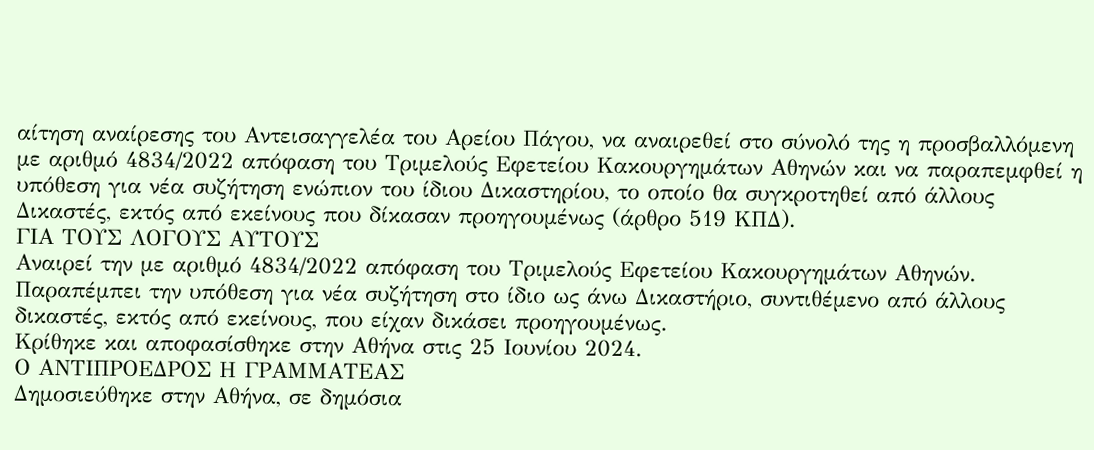αίτηση αναίρεσης του Αντεισαγγελέα του Αρείου Πάγου, να αναιρεθεί στο σύνολό της η προσβαλλόμενη με αριθμό 4834/2022 απόφαση του Τριμελούς Εφετείου Κακουργημάτων Αθηνών και να παραπεμφθεί η υπόθεση για νέα συζήτηση ενώπιον του ίδιου Δικαστηρίου, το οποίο θα συγκροτηθεί από άλλους Δικαστές, εκτός από εκείνους που δίκασαν προηγουμένως (άρθρο 519 ΚΠΔ).
ΓΙΑ ΤΟΥΣ ΛΟΓΟΥΣ ΑΥΤΟΥΣ
Αναιρεί την με αριθμό 4834/2022 απόφαση του Τριμελούς Εφετείου Κακουργημάτων Αθηνών.
Παραπέμπει την υπόθεση για νέα συζήτηση στο ίδιο ως άνω Δικαστήριο, συντιθέμενο από άλλους δικαστές, εκτός από εκείνους, που είχαν δικάσει προηγουμένως.
Κρίθηκε και αποφασίσθηκε στην Αθήνα στις 25 Ιουνίου 2024.
Ο ΑΝΤΙΠΡΟΕΔΡΟΣ Η ΓΡΑΜΜΑΤΕΑΣ
Δημοσιεύθηκε στην Αθήνα, σε δημόσια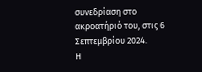συνεδρίαση στο ακροατήριό του, στις 6 Σεπτεμβρίου 2024.
Η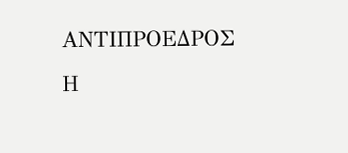ΑΝΤΙΠΡΟΕΔΡΟΣ Η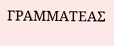ΓΡΑΜΜΑΤΕΑΣ